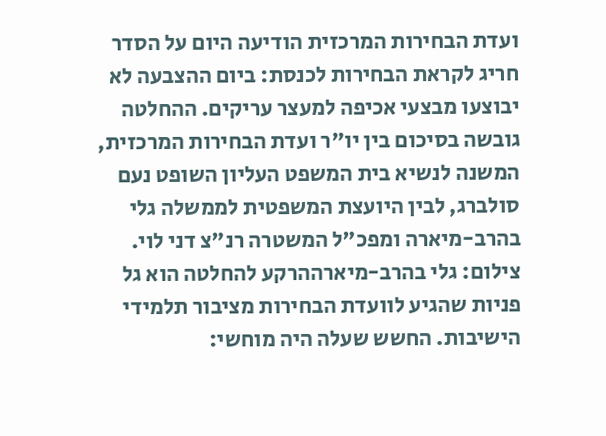ועדת הבחירות המרכזית הודיעה היום על הסדר חריג לקראת הבחירות לכנסת: ביום ההצבעה לא יבוצעו מבצעי אכיפה למעצר עריקים. ההחלטה גובשה בסיכום בין יו"ר ועדת הבחירות המרכזית, המשנה לנשיא בית המשפט העליון השופט נעם סולברג, לבין היועצת המשפטית לממשלה גלי בהרב-מיארה ומפכ"ל המשטרה רנ"צ דני לוי.
צילום: גלי בהרב-מיארההרקע להחלטה הוא גל פניות שהגיע לוועדת הבחירות מציבור תלמידי הישיבות. החשש שעלה היה מוחשי: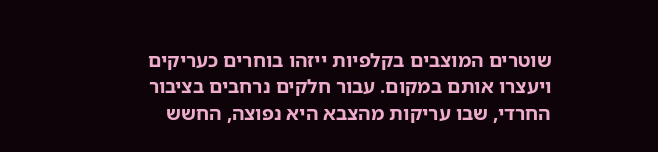שוטרים המוצבים בקלפיות ייזהו בוחרים כעריקים ויעצרו אותם במקום. עבור חלקים נרחבים בציבור החרדי, שבו עריקות מהצבא היא נפוצה, החשש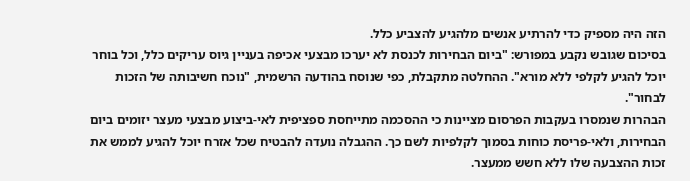הזה היה מספיק כדי להרתיע אנשים מלהגיע להצביע כלל.
בסיכום שגובש נקבע במפורש: "ביום הבחירות לכנסת לא יערכו מבצעי אכיפה בעניין גיוס עריקים כלל, וכל בוחר יוכל להגיע לקלפי ללא מורא". ההחלטה מתקבלת, כפי שנוסח בהודעה הרשמית, "נוכח חשיבותה של הזכות לבחור".
הבהרות שנמסרו בעקבות הפרסום מציינות כי ההסכמה מתייחסת ספציפית לאי-ביצוע מבצעי מעצר יזומים ביום הבחירות, ולאי-פריסת כוחות בסמוך לקלפיות לשם כך. ההגבלה נועדה להבטיח שכל אזרח יוכל להגיע לממש את זכות ההצבעה שלו ללא חשש ממעצר.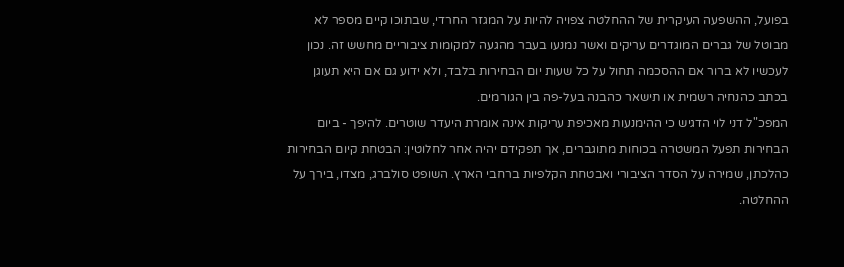בפועל, ההשפעה העיקרית של ההחלטה צפויה להיות על המגזר החרדי, שבתוכו קיים מספר לא מבוטל של גברים המוגדרים עריקים ואשר נמנעו בעבר מהגעה למקומות ציבוריים מחשש זה. נכון לעכשיו לא ברור אם ההסכמה תחול על כל שעות יום הבחירות בלבד, ולא ידוע גם אם היא תעוגן בכתב כהנחיה רשמית או תישאר כהבנה בעל-פה בין הגורמים.
המפכ"ל דני לוי הדגיש כי ההימנעות מאכיפת עריקות אינה אומרת היעדר שוטרים. להיפך - ביום הבחירות תפעל המשטרה בכוחות מתוגברים, אך תפקידם יהיה אחר לחלוטין: הבטחת קיום הבחירות כהלכתן, שמירה על הסדר הציבורי ואבטחת הקלפיות ברחבי הארץ. השופט סולברג, מצדו, בירך על ההחלטה.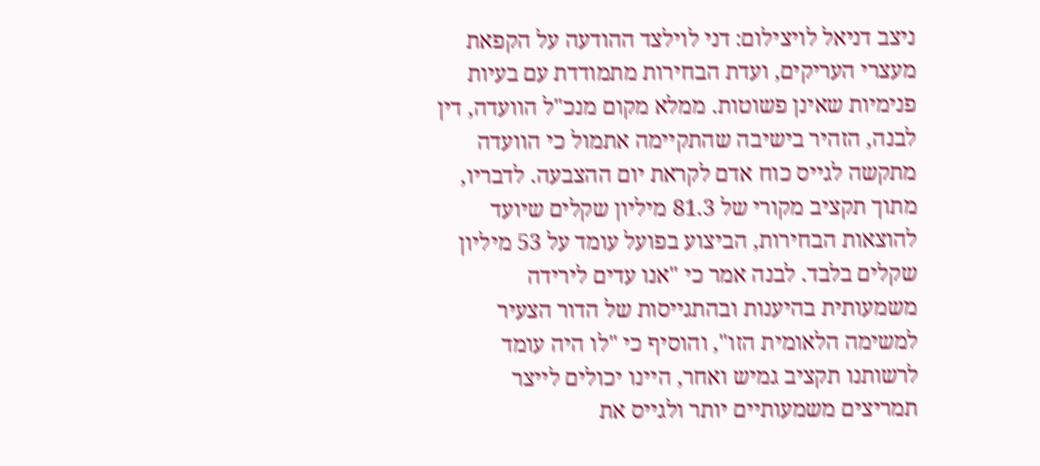ניצב דניאל לויצילום: דני לוילצד ההודעה על הקפאת מעצרי העריקים, ועדת הבחירות מתמודדת עם בעיות פנימיות שאינן פשוטות. ממלא מקום מנכ"ל הוועדה, דין לבנה, הזהיר בישיבה שהתקיימה אתמול כי הוועדה מתקשה לגייס כוח אדם לקראת יום ההצבעה. לדבריו, מתוך תקציב מקורי של 81.3 מיליון שקלים שיועד להוצאות הבחירות, הביצוע בפועל עומד על 53 מיליון שקלים בלבד. לבנה אמר כי "אנו עדים לירידה משמעותית בהיענות ובהתגייסות של הדור הצעיר למשימה הלאומית הזו", והוסיף כי "לו היה עומד לרשותנו תקציב גמיש ואחר, היינו יכולים לייצר תמריצים משמעותיים יותר ולגייס את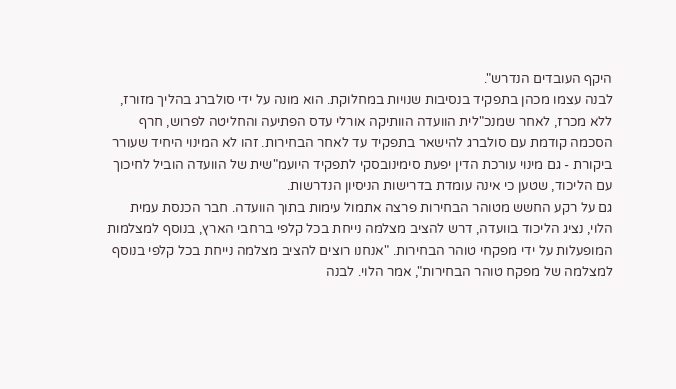היקף העובדים הנדרש".
לבנה עצמו מכהן בתפקיד בנסיבות שנויות במחלוקת. הוא מונה על ידי סולברג בהליך מזורז, ללא מכרז, לאחר שמנכ"לית הוועדה הוותיקה אורלי עדס הפתיעה והחליטה לפרוש, חרף הסכמה קודמת עם סולברג להישאר בתפקיד עד לאחר הבחירות. זהו לא המינוי היחיד שעורר ביקורת - גם מינוי עורכת הדין יפעת סימינובסקי לתפקיד היועמ"שית של הוועדה הוביל לחיכוך עם הליכוד, שטען כי אינה עומדת בדרישות הניסיון הנדרשות.
גם על רקע החשש מטוהר הבחירות פרצה אתמול עימות בתוך הוועדה. חבר הכנסת עמית הלוי, נציג הליכוד בוועדה, דרש להציב מצלמה נייחת בכל קלפי ברחבי הארץ, בנוסף למצלמות המופעלות על ידי מפקחי טוהר הבחירות. "אנחנו רוצים להציב מצלמה נייחת בכל קלפי בנוסף למצלמה של מפקח טוהר הבחירות", אמר הלוי. לבנה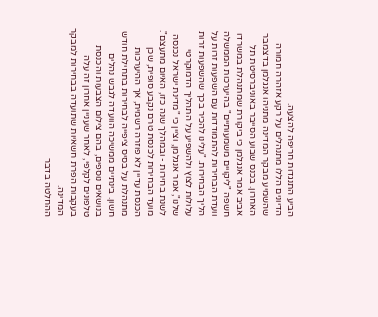הביע התנגדות חריפה להצעה.
הדיונים הללו מתנהלים על רקע אזהרה חמורה שהשמיע מבקר המדינה מתניהו אנגלמן בדצמבר האחרון. בכנס שבוע הסייבר באוניברסיטת תל אביב אמר אנגלמן כי ביקורת שמתנהלת במשרדו חשפה "ליקויים משמעותיים" בהיערכות הממשלה וועדת הבחירות להתמודדות עם השפעות זרות על הליך הבחירות. "עלינו להכיר בכך שהשפעות זרות עלולות לצוץ ולהשפיע על התהליך הדמוקרטי שלנו", אמר אנגלמן, וציין כי "מדינת ישראל נכנסה לשנת בחירות - ובמהלך שנה כזו, האיום מתעצם".
מועד הבחירות לכנסת טרם נקבע סופית, שכן הכנסת עדיין לא פוזרה רשמית, אך ההיערכות מתנהלת על בסיס ציפייה לבחירות בתחילת חודש חשון. בינתיים ממשיכה הוועדה לגבש נהלים בנושאים נוספים, בהם צילום הצבעות והכנסת טלפונים לקלפי, לאחר שעניין אחרון זה עלה בעקבות הפרת חשאיות שתועדה בבחירות למבקר המדינה.
ההחלטה בדבר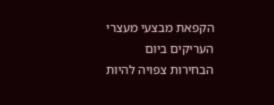הקפאת מבצעי מעצרי העריקים ביום הבחירות צפויה להיות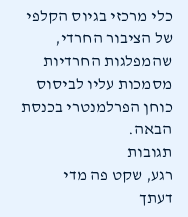כלי מרכזי בגיוס הקלפי של הציבור החרדי, שהמפלגות החרדיות מסמכות עליו לביסוס כוחן הפרלמנטרי בכנסת הבאה.
תגובות
רגע, שקט פה מדי
דעתך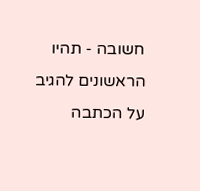חשובה - תהיו הראשונים להגיב על הכתבה